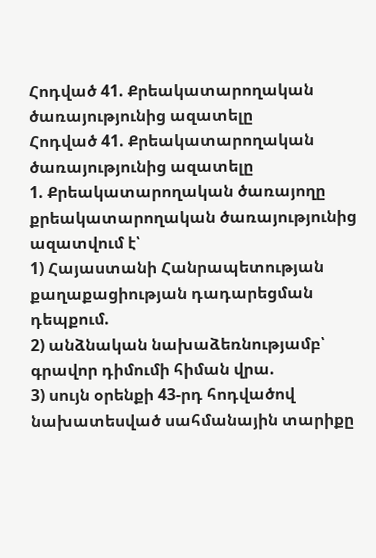Հոդված 41. Քրեակատարողական ծառայությունից ազատելը
Հոդված 41. Քրեակատարողական ծառայությունից ազատելը
1. Քրեակատարողական ծառայողը քրեակատարողական ծառայությունից ազատվում է՝
1) Հայաստանի Հանրապետության քաղաքացիության դադարեցման դեպքում.
2) անձնական նախաձեռնությամբ՝ գրավոր դիմումի հիման վրա.
3) սույն օրենքի 43-րդ հոդվածով նախատեսված սահմանային տարիքը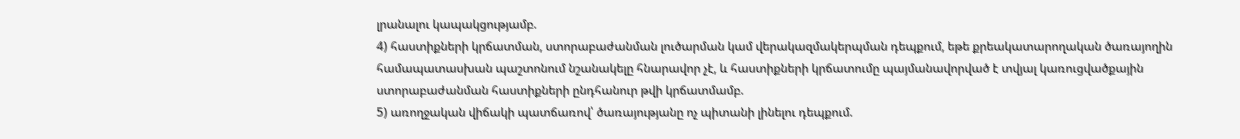լրանալու կապակցությամբ.
4) հաստիքների կրճատման, ստորաբաժանման լուծարման կամ վերակազմակերպման դեպքում, եթե քրեակատարողական ծառայողին համապատասխան պաշտոնում նշանակելը հնարավոր չէ, և հաստիքների կրճատումը պայմանավորված է տվյալ կառուցվածքային ստորաբաժանման հաստիքների ընդհանուր թվի կրճատմամբ.
5) առողջական վիճակի պատճառով՝ ծառայությանը ոչ պիտանի լինելու դեպքում.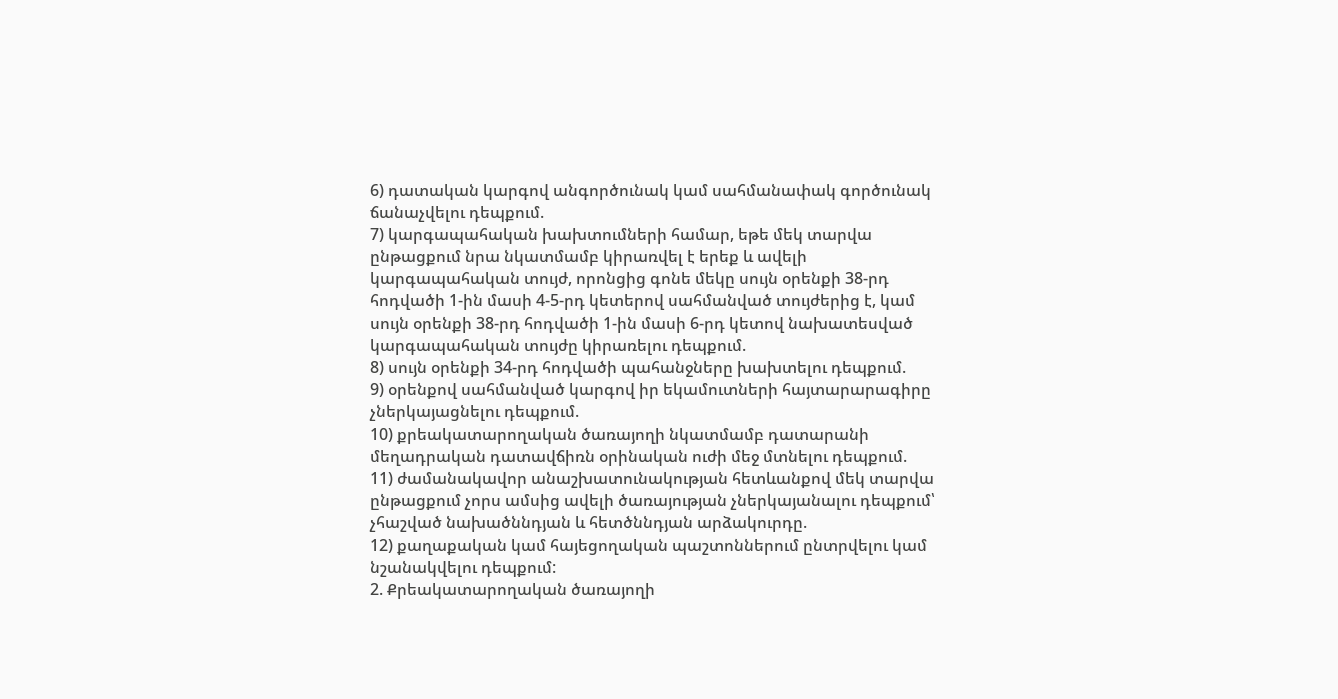6) դատական կարգով անգործունակ կամ սահմանափակ գործունակ ճանաչվելու դեպքում.
7) կարգապահական խախտումների համար, եթե մեկ տարվա ընթացքում նրա նկատմամբ կիրառվել է երեք և ավելի կարգապահական տույժ, որոնցից գոնե մեկը սույն օրենքի 38-րդ հոդվածի 1-ին մասի 4-5-րդ կետերով սահմանված տույժերից է, կամ սույն օրենքի 38-րդ հոդվածի 1-ին մասի 6-րդ կետով նախատեսված կարգապահական տույժը կիրառելու դեպքում.
8) սույն օրենքի 34-րդ հոդվածի պահանջները խախտելու դեպքում.
9) օրենքով սահմանված կարգով իր եկամուտների հայտարարագիրը չներկայացնելու դեպքում.
10) քրեակատարողական ծառայողի նկատմամբ դատարանի մեղադրական դատավճիռն օրինական ուժի մեջ մտնելու դեպքում.
11) ժամանակավոր անաշխատունակության հետևանքով մեկ տարվա ընթացքում չորս ամսից ավելի ծառայության չներկայանալու դեպքում՝ չհաշված նախածննդյան և հետծննդյան արձակուրդը.
12) քաղաքական կամ հայեցողական պաշտոններում ընտրվելու կամ նշանակվելու դեպքում:
2. Քրեակատարողական ծառայողի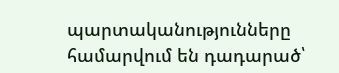պարտականությունները համարվում են դադարած՝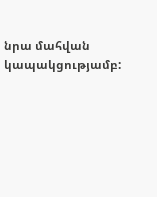նրա մահվան կապակցությամբ: